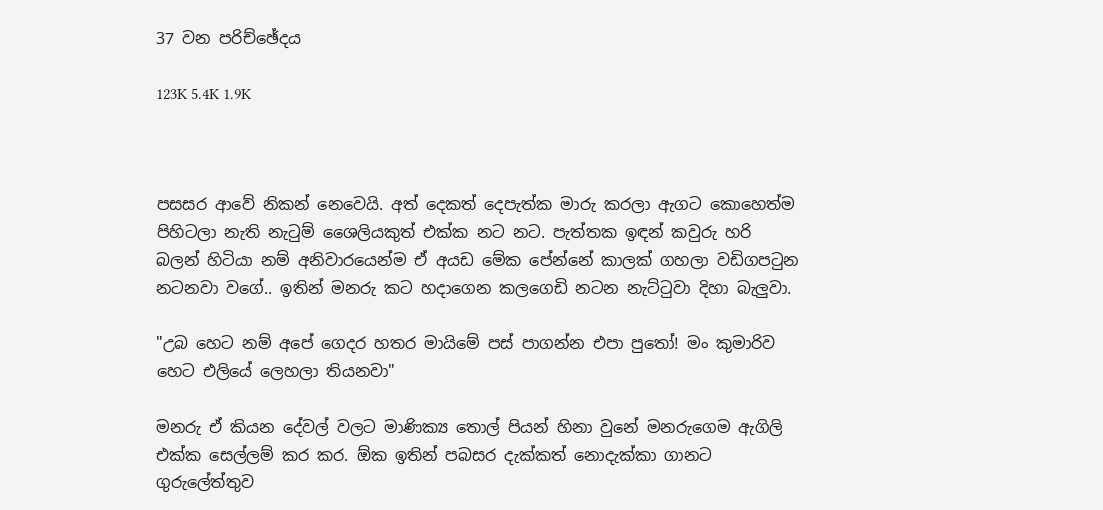37 වන පරිච්ඡේදය

123K 5.4K 1.9K



පසසර ආවේ නිකන් නෙවෙයි. අත් දෙකත් දෙපැත්ක මාරු කරලා ඇගට කොහෙත්ම පිහිටලා නැති නැටුම් ශෛලියකුත් එක්ක නට නට. පැත්තක ඉඳන් කවුරු හරි බලන් හිටියා නම් අනිවාරයෙන්ම ඒ අයඩ මේක පේන්නේ කාලක් ගහලා වඩිගපටුන නටනවා වගේ.. ඉතින් මනරු කට හදාගෙන කලගෙඩි නටන නැට්ටුවා දිහා බැලුවා.

"උබ හෙට නම් අපේ ගෙදර හතර මායිමේ පස් පාගන්න එපා පුතෝ! මං කුමාරිව හෙට එලියේ ලෙහලා තියනවා"

මනරු ඒ කියන දේවල් වලට මාණික්‍ය තොල් පියන් හිනා වුනේ මනරුගෙම ඇගිලි එක්ක සෙල්ලම් කර කර. ඕක ඉතින් පබසර දැක්කත් නොදැක්කා ගානට ගුරුලේත්තුව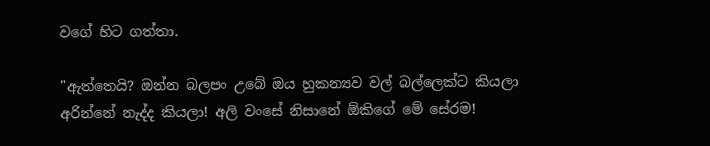වගේ හිට ගත්තා.

"ඇත්තෙයි? ඔන්න බලපං උබේ ඔය හුකන්‍යව වල් බල්ලෙක්ට කියලා අරින්නේ නැද්ද කියලා! අලි වංසේ නිසානේ ඕකිගේ මේ සේරම!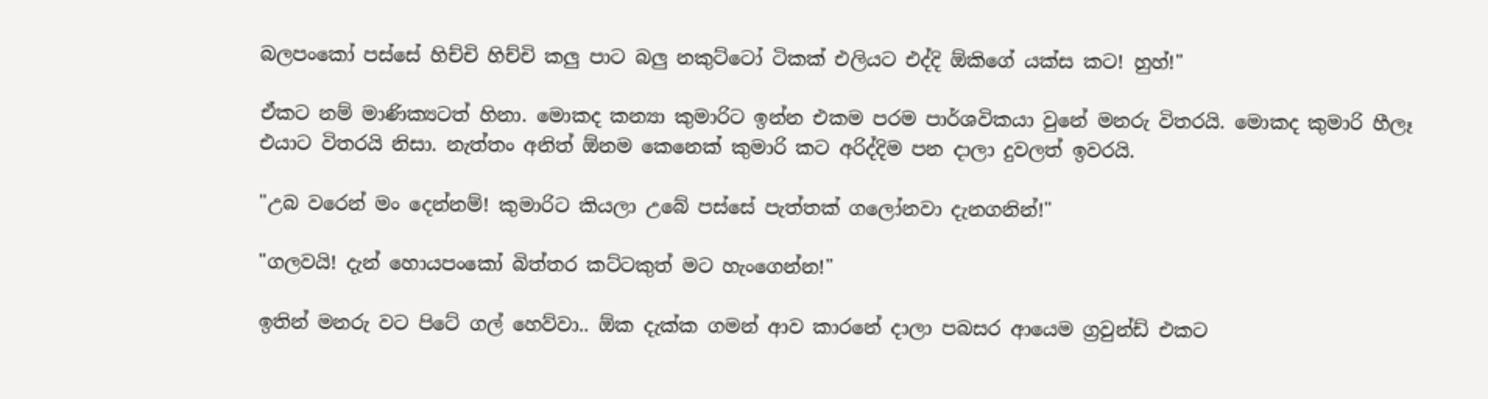බලපංකෝ පස්සේ හිච්චි හිච්චි කලු පාට බලු නකුට්ටෝ ටිකක් එලියට එද්දි ඕකිගේ යක්ස කට! හුහ්!"

ඒකට නම් මාණික්‍යටත් හිනා. මොකද කන්‍යා කුමාරිට ඉන්න එකම පරම පාර්ශවිකයා වුනේ මනරු විතරයි. මොකද කුමාරි හීලෑ එයාට විතරයි නිසා. නැත්තං අනිත් ඕනම කෙනෙක් කුමාරි කට අරිද්දිම පන දාලා දුවලත් ඉවරයි.

"උබ වරෙන් මං දෙන්නම්! කුමාරිට කියලා උබේ පස්සේ පැත්තක් ගලෝනවා දැනගනින්!"

"ගලවයි! දැන් හොයපංකෝ බිත්තර කට්ටකුත් මට හැංගෙන්න!"

ඉතින් මනරු වට පිටේ ගල් හෙව්වා.. ඕක දැක්ක ගමන් ආව කාරනේ දාලා පබසර ආයෙම ග්‍රවුන්ඩ් එකට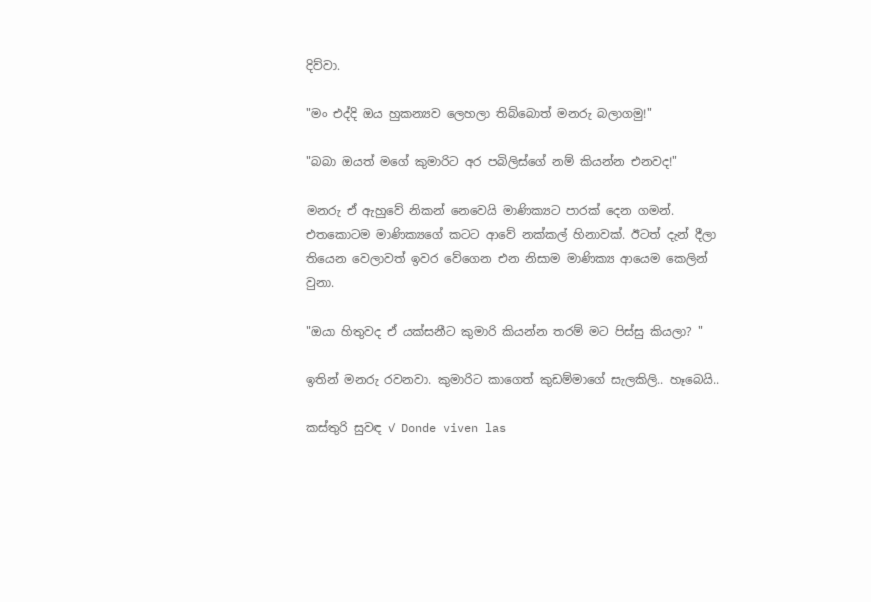දිව්වා.

"මං එද්දි ඔය හුකන්‍යව ලෙහලා තිබ්බොත් මනරු බලාගමු!"

"බබා ඔයත් මගේ කුමාරිට අර පබිලිස්ගේ නම් කියන්න එනවද!"

මනරු ඒ ඇහුවේ නිකන් නෙවෙයි මාණික්‍යට පාරක් දෙන ගමන්. එතකොටම මාණික්‍යගේ කටට ආවේ නක්කල් හිනාවක්. ඊටත් දැන් දීලා තියෙන වෙලාවත් ඉවර වේගෙන එන නිසාම මාණික්‍ය ආයෙම කෙලින් වුනා.

"ඔයා හිතුවද ඒ යක්සනීට කුමාරි කියන්න තරම් මට පිස්සු කියලා? "

ඉතින් මනරු රවනවා. කුමාරිට කාගෙත් කුඩම්මාගේ සැලකිලි.. හෑබෙයි..

කස්තුරි සුවඳ ✓ Donde viven las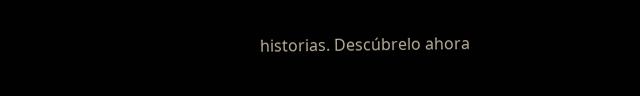historias. Descúbrelo ahora